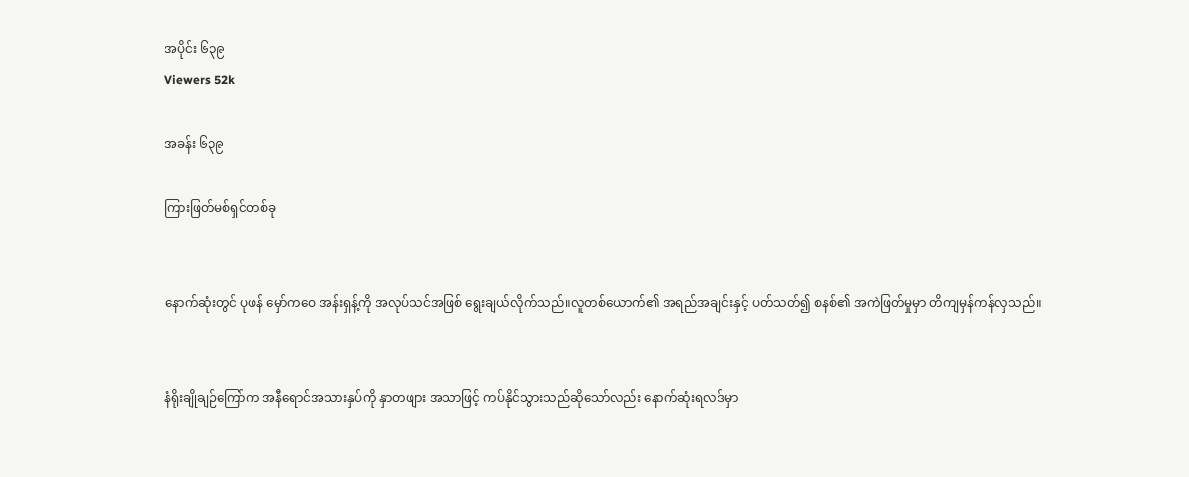အပိုင်း ၆၃၉
Viewers 52k

အခန်း ၆၃၉

ကြားဖြတ်မစ်ရှင်တစ်ခု


နောက်ဆုံးတွင် ပုဖန် မှော်ကဝေ အန်းရှန့်ကို အလုပ်သင်အဖြစ် ရွေးချယ်လိုက်သည်။လူတစ်ယောက်၏ အရည်အချင်းနှင့် ပတ်သတ်၍ စနစ်၏ အကဲဖြတ်မှုမှာ တိကျမှန်ကန်လှသည်။


နံရိုးချိုချဉ်ကြော်က အနီရောင်အသားနှပ်ကို နှာတဖျား အသာဖြင့် ကပ်နိုင်သွားသည်ဆိုသော်လည်း နောက်ဆုံးရလဒ်မှာ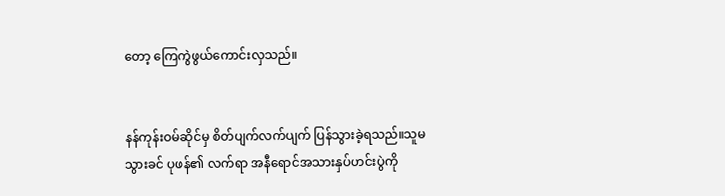တော့ ကြေကွဲဖွယ်ကောင်းလှသည်။


နန်ကုန်းဝမ်ဆိုင်မှ စိတ်ပျက်လက်ပျက် ပြန်သွားခဲ့ရသည်။သူမသွားခင် ပုဖန်၏ လက်ရာ အနီရောင်အသားနှပ်ဟင်းပွဲကို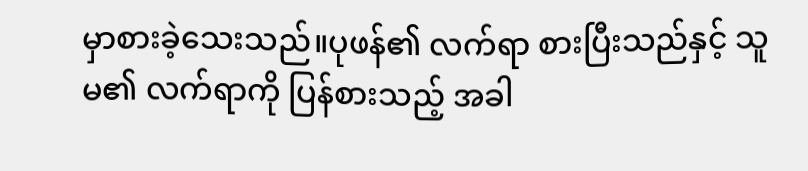မှာစားခဲ့သေးသည်။ပုဖန်၏ လက်ရာ စားပြီးသည်နှင့် သူမ၏ လက်ရာကို ပြန်စားသည့် အခါ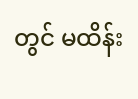တွင် မထိန်း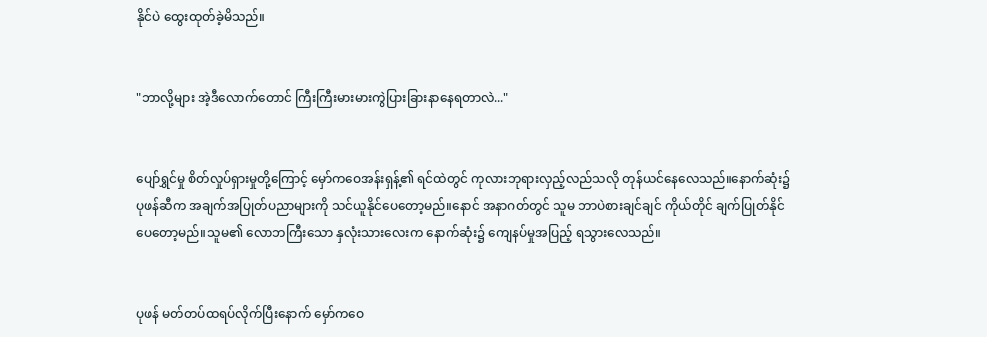နိုင်ပဲ ထွေးထုတ်ခဲ့မိသည်။


"ဘာလို့များ အဲ့ဒီလောက်တောင် ကြီးကြီးမားမားကွဲပြားခြားနာနေရတာလဲ..."


ပျော်ရွှင်မှု စိတ်လှုပ်ရှားမှုတို့ကြောင့် မှော်ကဝေအန်းရှန့်၏ ရင်ထဲတွင် ကုလားဘုရားလှည့်လည်သလို တုန်ယင်နေလေသည်။နောက်ဆုံး၌ ပုဖန်ဆီက အချက်အပြုတ်ပညာများကို သင်ယူနိုင်ပေတော့မည်။နောင် အနာဂတ်တွင် သူမ ဘာပဲစားချင်ချင် ကိုယ်တိုင် ချက်ပြုတ်နိုင်ပေတော့မည်။သူမ၏ လောဘကြီးသော နှလုံးသားလေးက နောက်ဆုံး၌ ကျေနပ်မှုအပြည့် ရသွားလေသည်။


ပုဖန် မတ်တပ်ထရပ်လိုက်ပြီးနောက် မှော်ကဝေ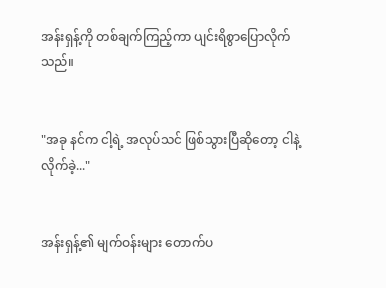အန်းရှန့်ကို တစ်ချက်ကြည့်ကာ ပျင်းရိစွာပြောလိုက်သည်။


"အခု နင်က ငါ့ရဲ့ အလုပ်သင် ဖြစ်သွားပြီဆိုတော့ ငါနဲ့လိုက်ခဲ့..."


အန်းရှန့်၏ မျက်ဝန်းများ တောက်ပ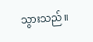သွားသည်။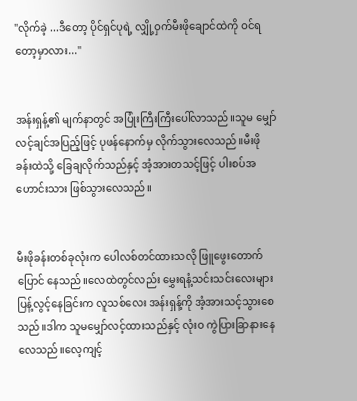"လိုက်ခဲ့ ...ဒီတော့ ပိုင်ရှင်ပုရဲ့ လျှို့ဝှက်မီးဖိုချောင်ထဲကို ဝင်ရတော့မှာလား..."


အန်းရှန့်၏ မျက်နာတွင် အပြုံးကြီးကြီးပေါ်လာသည်။သူမ မျှော်လင့်ချင်အပြည့်ဖြင့် ပုဖန်နောက်မှ လိုက်သွားလေသည်။မီးဖိုခန်းထဲသို့ ခြေချလိုက်သည်နှင့် အံ့အားတသင့်ဖြင့် ပါးစပ်အဟောင်းသား ဖြစ်သွားလေသည်။


မီးဖိုခန်းတစ်ခုလုံးက ပေါလစ်တင်ထားသလို ဖြူဖွေးတောက်ပြောင် နေသည်။လေထဲတွင်လည်း မွှေးရနံ့သင်းသင်းလေးများ ပြန့်လွင့်နေခြင်းက လူသစ်လေး အန်းရှန့်ကို အံ့အားသင့်သွားစေသည်။ဒါက သူမမျှော်လင့်ထားသည်နှင့် လုံးဝ ကွဲပြားခြာနားနေလေသည်။လေ့ကျင့်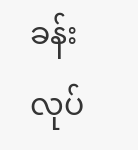ခန်းလုပ်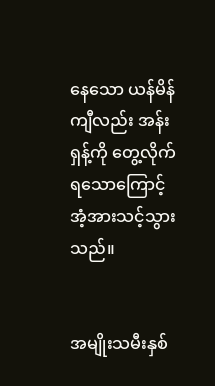နေသော ယန်မိန်ကျီလည်း အန်းရှန့်ကို တွေ့လိုက်ရသောကြောင့် အံ့အားသင့်သွားသည်။


အမျိုးသမီးနှစ်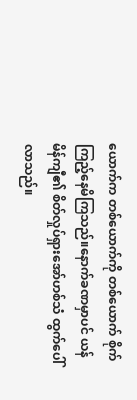ယောက်က တစ်ယောက်ကို တစ်ယောက် စိုက်ကြည့်နေမိကြသည်။နောက်ခဏမှာပင် ယန်မိန်ကျီ၏ စိတ်လှုပ်ရှားအော်ဟစ်သံ ထွက်ပေါ်လာသည်။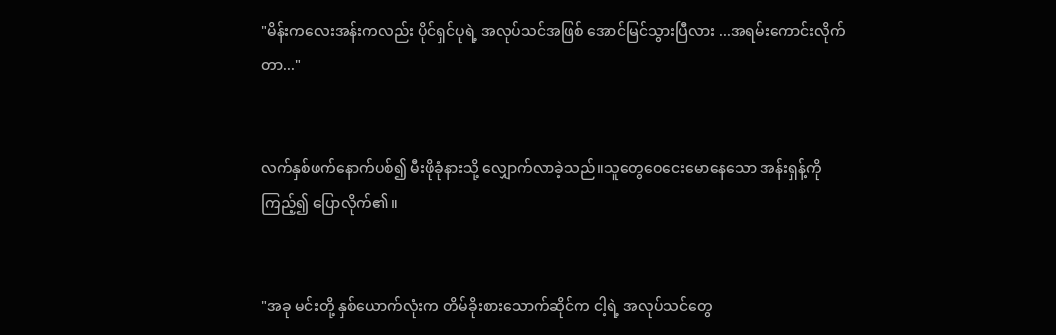"မိန်းကလေးအန်းကလည်း ပိုင်ရှင်ပုရဲ့ အလုပ်သင်အဖြစ် အောင်မြင်သွားပြီလား ...အရမ်းကောင်းလိုက်တာ..."


လက်နှစ်ဖက်နောက်ပစ်၍ မီးဖိုခုံနားသို့ လျှောက်လာခဲ့သည်။သူတွေဝေငေးမောနေသော အန်းရှန့်ကို ကြည့်၍ ပြောလိုက်၏။


"အခု မင်းတို့ နှစ်ယောက်လုံးက တိမ်ခိုးစားသောက်ဆိုင်က ငါ့ရဲ့ အလုပ်သင်တွေ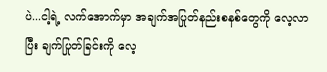ပဲ...ငါ့ရဲ့ လက်အောက်မှာ အချက်အပြုတ်နည်းစနစ်တွေကို လေ့လာပြီး ချက်ပြုတ်ခြင်းကို လေ့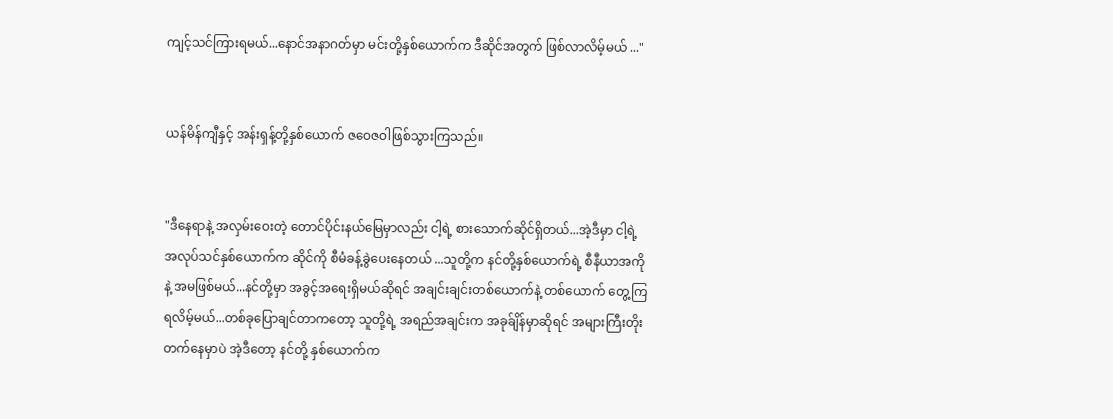ကျင့်သင်ကြားရမယ်...နောင်အနာဂတ်မှာ မင်းတို့နှစ်ယောက်က ဒီဆိုင်အတွက် ဖြစ်လာလိမ့်မယ် ..."


ယန်မိန်ကျီနှင့် အန်းရှန့်တို့နှစ်ယောက် ဇဝေဇဝါဖြစ်သွားကြသည်။


"ဒီနေရာနဲ့ အလှမ်းဝေးတဲ့ တောင်ပိုင်းနယ်မြေမှာလည်း ငါ့ရဲ့ စားသောက်ဆိုင်ရှိတယ်...အဲ့ဒီမှာ ငါ့ရဲ့ အလုပ်သင်နှစ်ယောက်က ဆိုင်ကို စီမံခန့်ခွဲပေးနေတယ် ...သူတို့က နင်တို့နှစ်ယောက်ရဲ့ စီနီယာအကိုနဲ့ အမဖြစ်မယ်...နင်တို့မှာ အခွင့်အရေးရှိမယ်ဆိုရင် အချင်းချင်းတစ်ယောက်နဲ့ တစ်ယောက် တွေ့ကြရလိမ့်မယ်...တစ်ခုပြောချင်တာကတော့ သူတို့ရဲ့ အရည်အချင်းက အခုခ်ျိန်မှာဆိုရင် အများကြီးတိုးတက်နေမှာပဲ အဲ့ဒီတော့ နင်တို့ နှစ်ယောက်က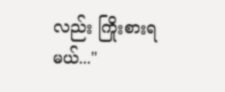လည်း ကြိုးစားရမယ်..."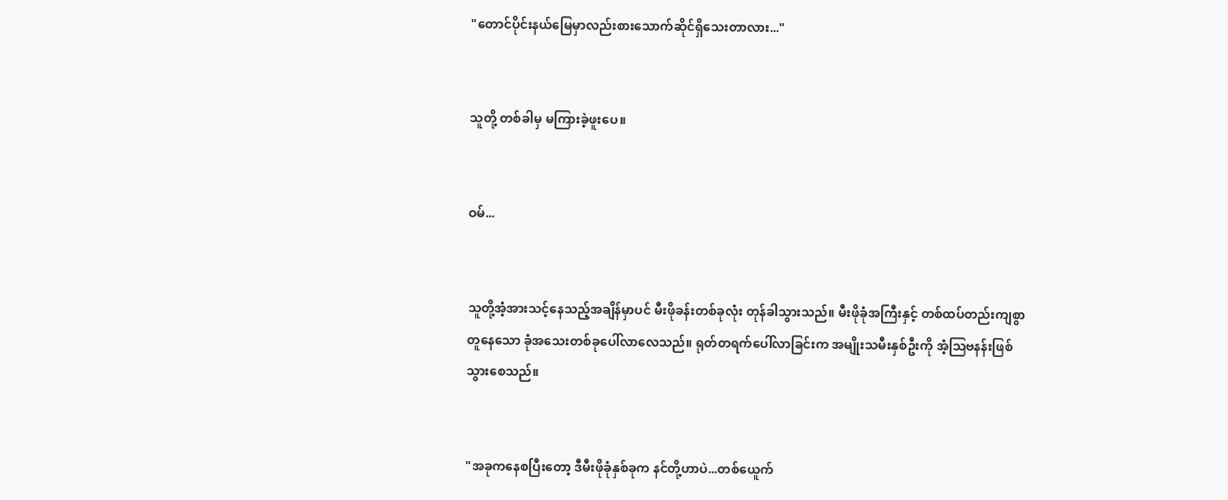"တောင်ပိုင်းနယ်မြေမှာလည်းစားသောက်ဆိုင်ရှိသေးတာလား..."


သူတို့ တစ်ခါမှ မကြားခဲ့ဖူးပေ။


ဝမ်...


သူတို့အံ့အားသင့်နေသည့်အချိန်မှာပင် မီးဖိုခန်းတစ်ခုလုံး တုန်ခါသွားသည်။ မီးဖိုခုံအကြီးနှင့် တစ်ထပ်တည်းကျစွာ တူနေသော ခုံအသေးတစ်ခုပေါ်လာလေသည်။ ရုတ်တရက်ပေါ်လာခြင်းက အမျိုးသမီးနှစ်ဦးကို အံ့သြဗနန်းဖြစ်သွားစေသည်။


"အခုကနေစပြီးတော့ ဒီမီးဖိုခုံနှစ်ခုက နင်တို့ဟာပဲ...တစ်ယေူက်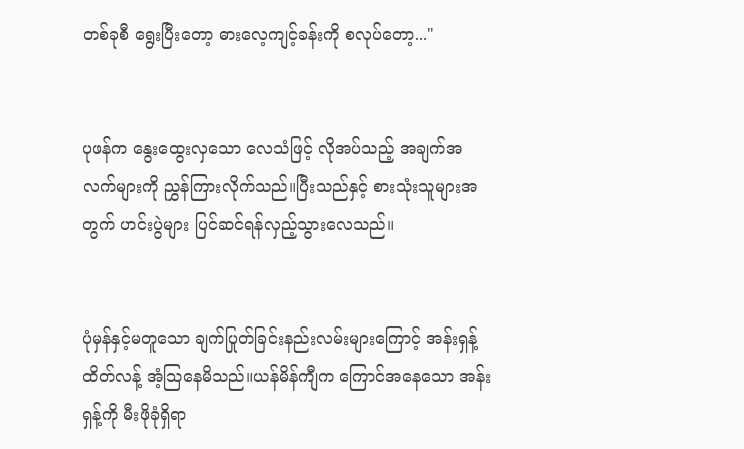တစ်ခုစီ ရွေးပြီးတော့ ဓားလေ့ကျင့်ခန်းကို စလုပ်တော့..."


ပုဖန်က နွေးထွေးလှသော လေသံဖြင့် လိုအပ်သည့် အချက်အလက်များကို ညွှန်ကြားလိုက်သည်။ပြီးသည်နှင့် စားသုံးသူများအတွက် ဟင်းပွဲများ ပြင်ဆင်ရန်လှည့်သွားလေသည်။


ပုံမှန်နှင့်မတူသော ချက်ပြုတ်ခြင်းနည်းလမ်းများကြောင့် အန်းရှန့် ထိတ်လန့် အံ့သြနေမိသည်။ယန်မိန်ကျီက ကြောင်အနေသော အန်းရှန့်ကို မီးဖိုခုံရှိရာ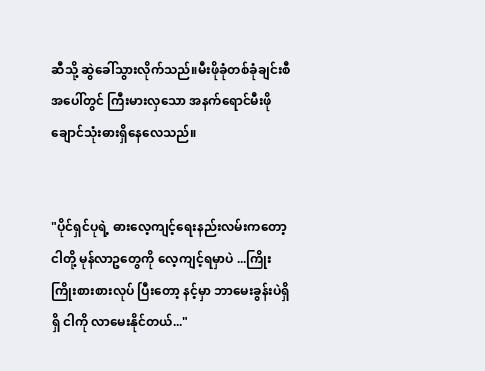ဆီသို့ ဆွဲခေါ်သွားလိုက်သည်။မီးဖိုခုံတစ်ခုံချင်းစီအပေါ်တွင် ကြီးမားလှသော အနက်ရောင်မီးဖိုချောင်သုံးဓားရှိနေလေသည်။


"ပိုင်ရှင်ပုရဲ့ ဓားလေ့ကျင့်ရေးနည်းလမ်းကတော့ ငါတို့ မုန်လာဥတွေကို လေ့ကျင့်ရမှာပဲ ...ကြိုးကြိုးစားစားလုပ် ပြီးတော့ နင့်မှာ ဘာမေးခွန်းပဲရှိရှိ ငါကို လာမေးနိုင်တယ်..."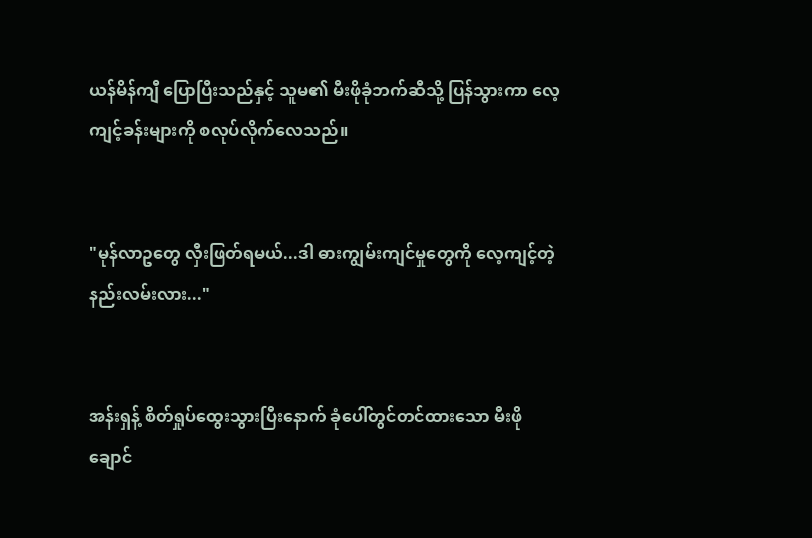ယန်မိန်ကျီ ပြောပြီးသည်နှင့် သူမ၏ မီးဖိုခုံဘက်ဆီသို့ ပြန်သွားကာ လေ့ကျင့်ခန်းများကို စလုပ်လိုက်လေသည်။


"မုန်လာဥတွေ လှီးဖြတ်ရမယ်...ဒါ ဓားကျွမ်းကျင်မှုတွေကို လေ့ကျင့်တဲ့ နည်းလမ်းလား..."


အန်းရှန့် စိတ်ရှုပ်ထွေးသွားပြီးနောက် ခုံပေါ်တွင်တင်ထားသော မီးဖိုချောင်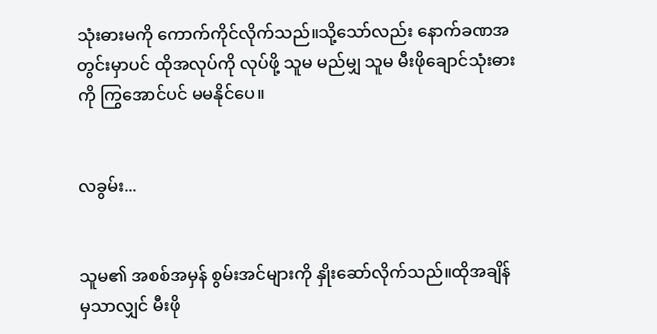သုံးဓားမကို ကောက်ကိုင်လိုက်သည်။သို့သော်လည်း နောက်ခဏအတွင်းမှာပင် ထိုအလုပ်ကို လုပ်ဖို့ သူမ မည်မျှ သူမ မီးဖိုချောင်သုံးဓားကို ကြွအောင်ပင် မမနိုင်ပေ။


လခွမ်း...


သူမ၏ အစစ်အမှန် စွမ်းအင်များကို နှိုးဆော်လိုက်သည်။ထိုအချိန်မှသာလျှင် မီးဖို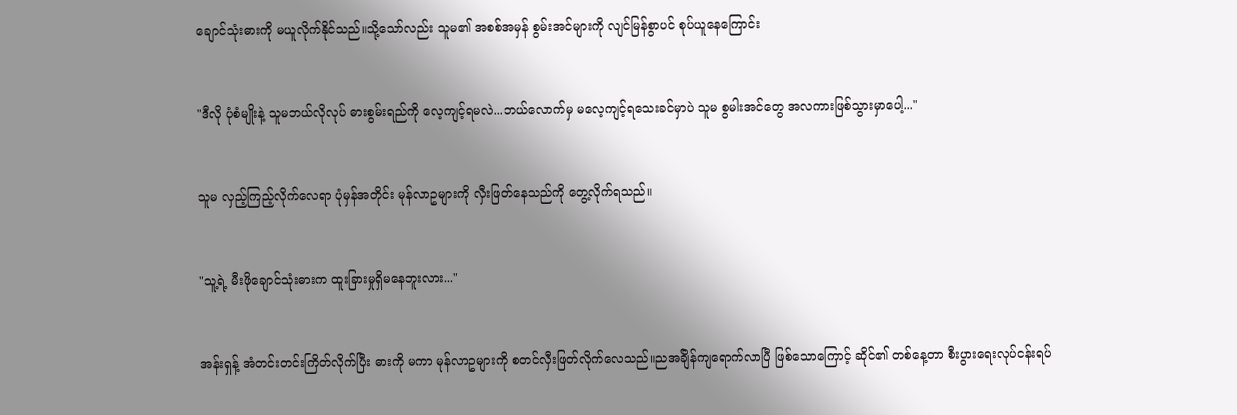ချောင်သုံးဓားကို မယူလိုက်နိုင်သည်။သို့သော်လည်း သူမ၏ အစစ်အမှန် စွမ်းအင်များကို လျင်မြန်စွာပင် စုပ်ယူနေကြောင်း


"ဒီလို ပုံစံမျိုးနဲ့ သူမဘယ်လိုလုပ် ဓားစွမ်းရည်ကို လေ့ကျင့်ရမလဲ...ဘယ်လောက်မှ မလေ့ကျင့်ရသေးခင်မှာပဲ သူမ စွမါးအင်တွေ အလကားဖြစ်သွားမှာပေါ့..."


သူမ လှည့်ကြည့်လိုက်လေရာ ပုံမှန်အတိုင်း မုန်လာဥများကို လှီးဖြတ်နေသည်ကို တွေ့လိုက်ရသည်။


"သူ့ရဲ့ မီးဖိုချောင်သုံးဓားက ထူးခြားမှုရှိမနေဘူးလား..."


အန်းရှန့် အံတင်းတင်းကြိတ်လိုက်ပြီး ဓားကို မကာ မုန်လာဥများကို စတင်လှီးဖြတ်လိုက်လေသည်။ညအခ်ျိန်ကျရောက်လာပြီ ဖြစ်သောကြောင့် ဆိုင်၏ တစ်နေ့တာ စီးပွားရေးလုပ်ငန်းရပ်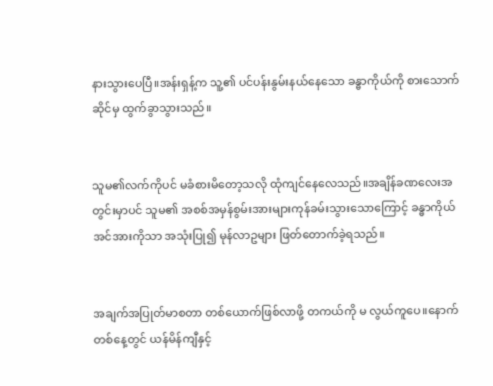နားသွားပေပြီ။အန်းရှန့်က သူ့၏ ပင်ပန်းနွမ်းနယ်နေသော ခန္ဓာကိုယ်ကို စားသောက်ဆိုင်မှ ထွက်ခွာသွားသည်။


သူမ၏လက်ကိုပင် မခံစားမိတော့သလို ထုံကျင်နေလေသည်။အချိန်ခဏလေးအတွင်းမှာပင် သူမ၏ အစစ်အမှန်စွမ်းအားများကုန်ခမ်းသွားသောကြောင့် ခန္ဓာကိုယ်အင်အားကိုသာ အသုံးပြု၍ မုန်လာဥများ ဖြတ်တောက်ခဲ့ရသည်။


အချက်အပြုတ်မာစတာ တစ်ယောက်ဖြစ်လာဖို့ တကယ်ကို မ လွယ်ကူပေ။နောက်တစ်နေ့တွင် ယန်မိန်ကျီနှင့်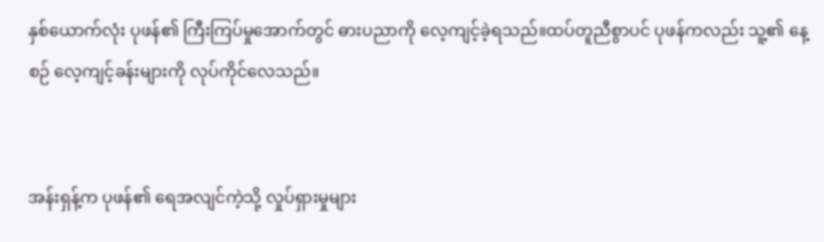နှစ်ယောက်လုံး ပုဖန်၏ ကြီးကြပ်မှုအောက်တွင် ဓားပညာကို လေ့ကျင့်ခဲ့ရသည်။ထပ်တူညီစွာပင် ပုဖန်ကလည်း သူ့၏ နေ့စဉ် လေ့ကျင့်ခန်းများကို လုပ်ကိုင်လေသည်။


အန်းရှန့်က ပုဖန်၏ ရေအလျင်ကဲ့သို့ လှုပ်ရှားမှုများ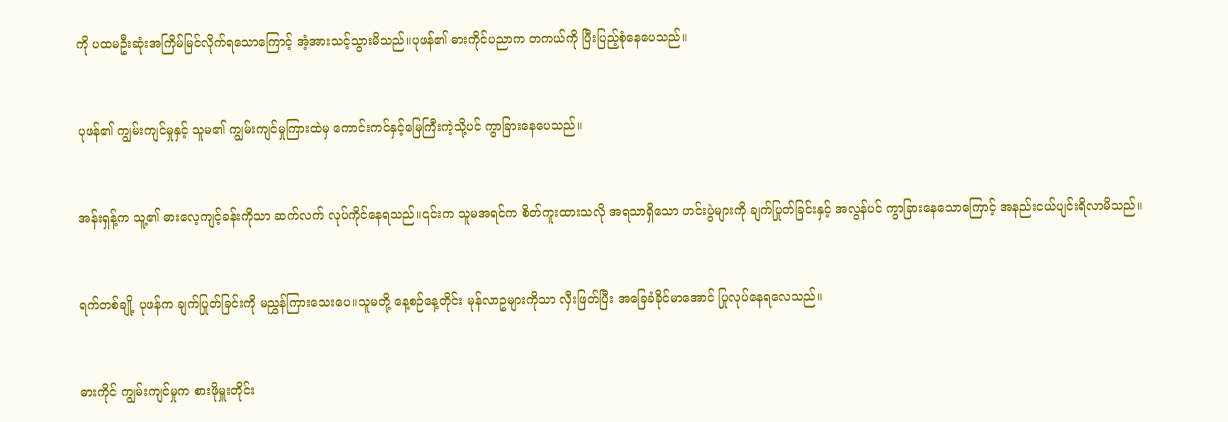ကို ပထမဦးဆုံးအကြိမ်မြင်လိုက်ရသောကြောင့် အံ့အားသင့်သွားမိသည်။ပုဖန်၏ ဓားကိုင်ပညာက တကယ်ကို ပြီးပြည့်စုံနေပေသည်။


ပုဖန်၏ ကျွမ်းကျင်မှုနှင့် သူမ၏ ကျွမ်းကျင်မှုကြားထဲမှ ကောင်းကင်နှင့်မြေကြီးကဲ့သို့ပင် ကွာခြားနေပေသည်။


အန်းရှန့်က သူ့၏ ဓားလေ့ကျင့်ခန်းကိုသာ ဆက်လက် လုပ်ကိုင်နေရသည်။၎င်းက သူမအရင်က စိတ်ကူးထားသလို အရသာရှိသော ဟင်းပွဲများကို ချက်ပြုတ်ခြင်းနှင့် အလွန်ပင် ကွာခြားနေသောကြောင့် အနည်းငယ်ပျင်းရိလာမိသည်။


ရက်တစ်ချို့ ပုဖန်က ချက်ပြုတ်ခြင်းကို မညွှန်ကြားသေးပေ။သူမတို့ နေ့စဉ်နေ့တိုင်း မုန်လာဥများကိုသာ လှီးဖြတ်ပြီး အခြေခံခိုင်မာအောင် ပြုလုပ်နေရလေသည်။


ဓားကိုင် ကျွမ်းကျင်မှုက စားဖိုမှူးတိုင်း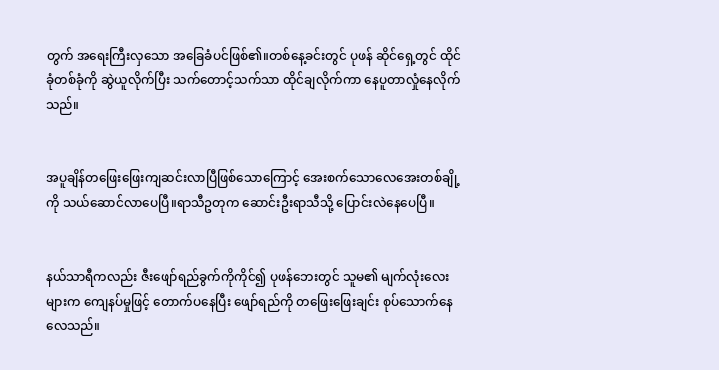တွက် အရေးကြီးလှသော အခြေခံပင်ဖြစ်၏။တစ်နေ့ခင်းတွင် ပုဖန် ဆိုင်ရှေ့တွင် ထိုင်ခုံတစ်ခုံကို ဆွဲယူလိုက်ပြီး သက်တောင့်သက်သာ ထိုင်ချလိုက်ကာ နေပူတာလှုံနေလိုက်သည်။


အပူချိန်တဖြေးဖြေးကျဆင်းလာပြီဖြစ်သောကြောင့် အေးစက်သောလေအေးတစ်ချို့ကို သယ်ဆောင်လာပေပြီ။ရာသီဥတုက ဆောင်းဦးရာသီသို့ ပြောင်းလဲနေပေပြီ။


နယ်သာရီကလည်း ဇီးဖျော်ရည်ခွက်ကိုကိုင်၍ ပုဖန်ဘေးတွင် သူမ၏ မျက်လုံးလေးများက ကျေနပ်မှုဖြင့် တောက်ပနေပြီး ဖျော်ရည်ကို တဖြေးဖြေးချင်း စုပ်သောက်နေလေသည်။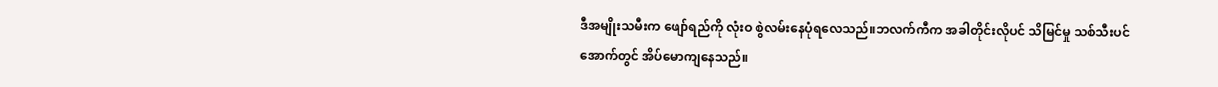ဒီအမျိုးသမီးက ဖျော်ရည်ကို လုံးဝ စွဲလမ်းနေပုံရလေသည်။ဘလက်ကီက အခါတိုင်းလိုပင် သိမြင်မှု သစ်သီးပင်အောက်တွင် အိပ်မောကျနေသည်။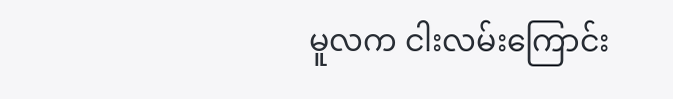မူလက ငါးလမ်းကြောင်း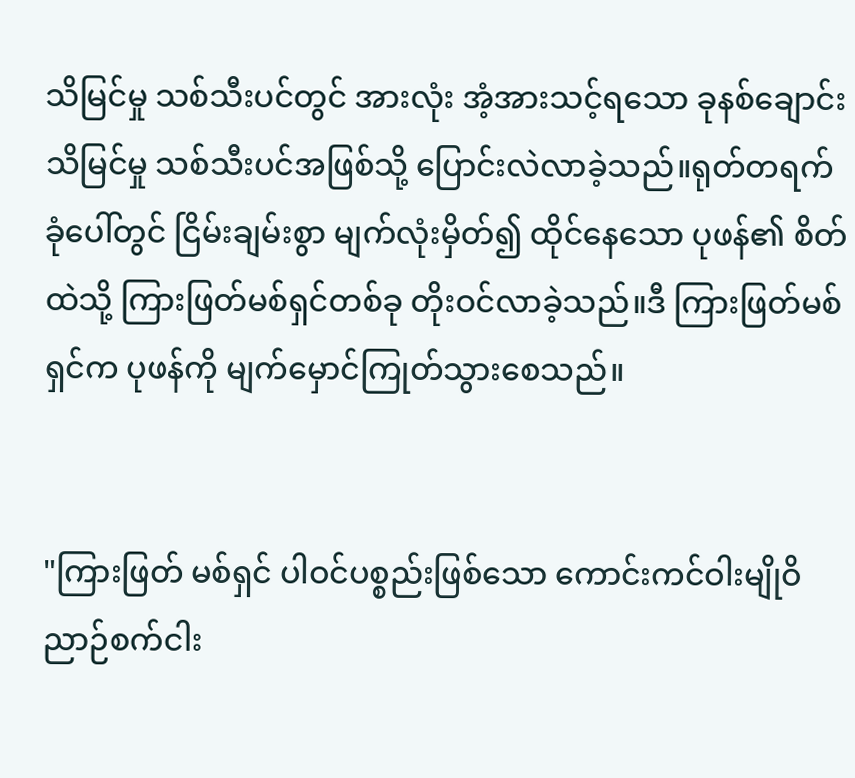သိမြင်မှု သစ်သီးပင်တွင် အားလုံး အံ့အားသင့်ရသော ခုနစ်ချောင်း သိမြင်မှု သစ်သီးပင်အဖြစ်သို့ ပြောင်းလဲလာခဲ့သည်။ရုတ်တရက် ခုံပေါ်တွင် ငြိမ်းချမ်းစွာ မျက်လုံးမှိတ်၍ ထိုင်နေသော ပုဖန်၏ စိတ်ထဲသို့ ကြားဖြတ်မစ်ရှင်တစ်ခု တိုးဝင်လာခဲ့သည်။ဒီ ကြားဖြတ်မစ်ရှင်က ပုဖန်ကို မျက်မှောင်ကြုတ်သွားစေသည်။


"ကြားဖြတ် မစ်ရှင် ပါဝင်ပစ္စည်းဖြစ်သော ကောင်းကင်ဝါးမျိုဝိညာဉ်စက်ငါး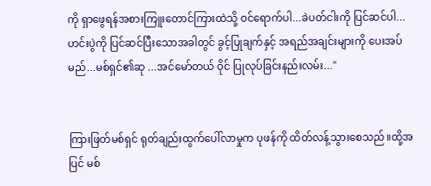ကို ရှာဖွေရန်အစားကြူးတောင်ကြားထဲသို့ ဝင်ရောက်ပါ...ခဲပတ်ငါးကို ပြင်ဆင်ပါ...ဟင်းပွဲကို ပြင်ဆင်ပြီးသောအခါတွင် ခွင့်ပြုချက်နှင့် အရည်အချင်းများကို ပေးအပ်မည်...မစ်ရှင်၏ဆု ...အင်မော်တယ် ဝိုင် ပြုလုပ်ခြင်းနည်းလမ်း..."


ကြားဖြတ်မစ်ရှင် ရုတ်ချည်းထွက်ပေါ်လာမှုက ပုဖန်ကို ထိတ်လန့်သွားစေသည်။ထို့အပြင် မစ်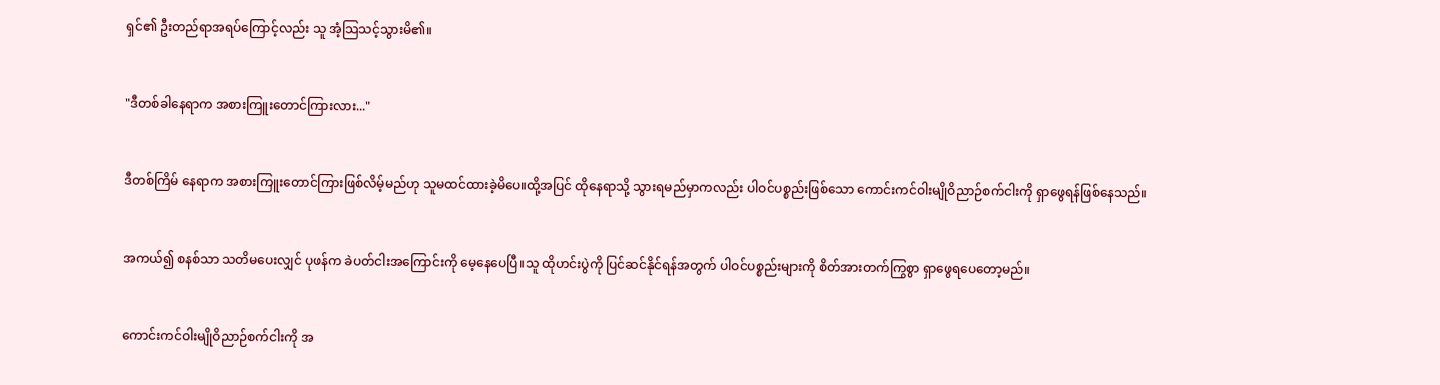ရှင်၏ ဦးတည်ရာအရပ်ကြောင့်လည်း သူ အံ့သြသင့်သွားမိ၏။


"ဒီတစ်ခါနေရာက အစားကြူးတောင်ကြားလား..."


ဒီတစ်ကြိမ် နေရာက အစားကြူးတောင်ကြားဖြစ်လိမ့်မည်ဟု သူမထင်ထားခဲ့မိပေ။ထို့အပြင် ထိုနေရာသို့ သွားရမည်မှာကလည်း ပါဝင်ပစ္စည်းဖြစ်သော ကောင်းကင်ဝါးမျိုဝိညာဉ်စက်ငါးကို ရှာဖွေရန်ဖြစ်နေသည်။


အကယ်၍ စနစ်သာ သတိမပေးလျှင် ပုဖန်က ခဲပတ်ငါးအကြောင်းကို မေ့နေပေပြီ။သူ ထိုဟင်းပွဲကို ပြင်ဆင်နိုင်ရန်အတွက် ပါဝင်ပစ္စည်းများကို စိတ်အားတက်ကြွစွာ ရှာဖွေရပေတော့မည်။


ကောင်းကင်ဝါးမျိုဝိညာဉ်စက်ငါးကို အ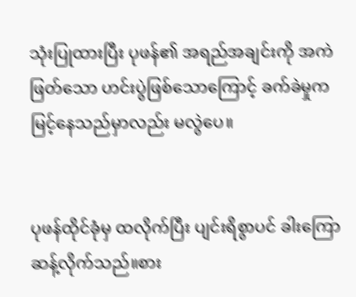သုံးပြုထားပြီး ပုဖန်၏ အရည်အချင်းကို အကဲဖြတ်သော ဟင်းပွဲဖြစ်သောကြောင့် ခက်ခဲမှုက မြင့်နေသည်မှာလည်း မလွဲပေ။


ပုဖန်ထိုင်ခုံမှ ထလိုက်ပြီး ပျင်းရိစွာပင် ခါးကြောဆန့်လိုက်သည်။စား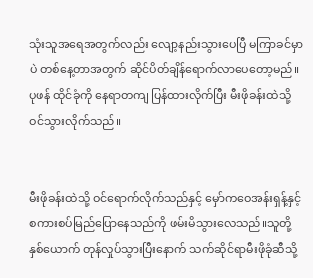သုံးသူအရေအတွက်လည်း လျော့နည်းသွားပေပြီ မကြာခင်မှာပဲ တစ်နေ့တာအတွက် ဆိုင်ပိတ်ချိန်ရောက်လာပေတော့မည်။ပုဖန် ထိုင်ခုံကို နေရာတကျ ပြန်ထားလိုက်ပြီး မီးဖိုခန်းထဲသို့ ဝင်သွားလိုက်သည်။


မီးဖိုခန်းထဲသို့ ဝင်ရောက်လိုက်သည်နှင့် မှော်ကဝေအန်းရှန့်နှင့် စကားစပ်မြည်ပြောနေသည်ကို ဖမ်းမိသွားလေသည်။သူတို့ နှစ်ယောက် တုန်လှုပ်သွားပြီးနောက် သက်ဆိုင်ရာမီးဖိုခုံဆီသို့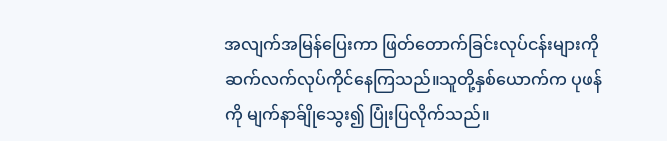အလျက်အမြန်ပြေးကာ ဖြတ်တောက်ခြင်းလုပ်ငန်းများကို ဆက်လက်လုပ်ကိုင်နေကြသည်။သူတို့နှစ်ယောက်က ပုဖန်ကို မျက်နာခ်ျိုသွေး၍ ပြုံးပြလိုက်သည်။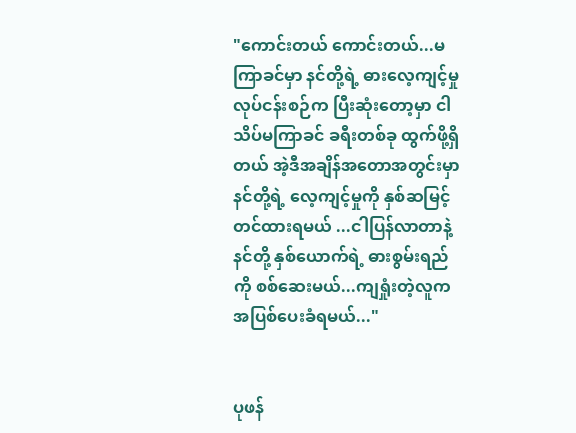"ကောင်းတယ် ကောင်းတယ်...မကြာခင်မှာ နင်တို့ရဲ့ ဓားလေ့ကျင့်မှု လုပ်ငန်းစဉ်က ပြီးဆုံးတော့မှာ ငါ သိပ်မကြာခင် ခရီးတစ်ခု ထွက်ဖို့ရှိတယ် အဲ့ဒီအချိန်အတောအတွင်းမှာ နင်တို့ရဲ့ လေ့ကျင့်မှုကို နှစ်ဆမြင့်တင်ထားရမယ် ...ငါပြန်လာတာနဲ့ နင်တို့ နှစ်ယောက်ရဲ့ ဓားစွမ်းရည်ကို စစ်ဆေးမယ်...ကျရှုံးတဲ့လူက အပြစ်ပေးခံရမယ်..."


ပုဖန်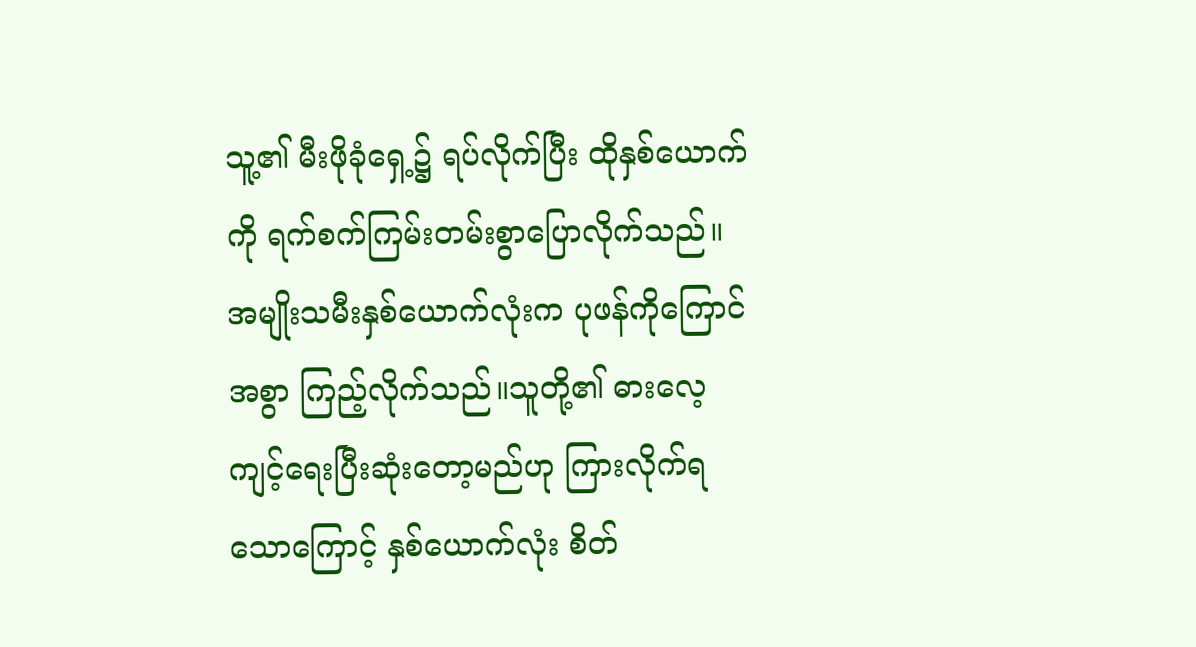သူ့၏ မီးဖိုခုံရှေ့၌ ရပ်လိုက်ပြီး ထိုနှစ်ယောက်ကို ရက်စက်ကြမ်းတမ်းစွာပြောလိုက်သည်။အမျိုးသမီးနှစ်ယောက်လုံးက ပုဖန်ကိုကြောင်အစွာ ကြည့်လိုက်သည်။သူတို့၏ ဓားလေ့ကျင့်ရေးပြီးဆုံးတော့မည်ဟု ကြားလိုက်ရသောကြောင့် နှစ်ယောက်လုံး စိတ်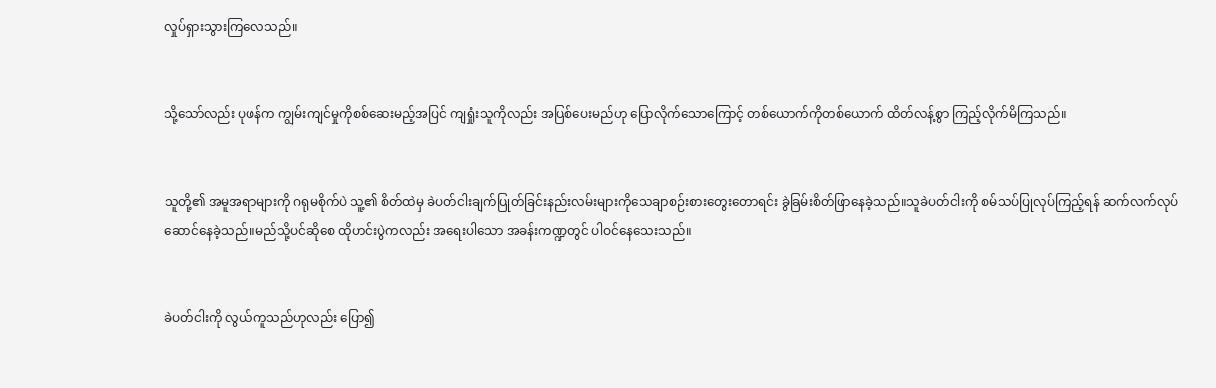လှုပ်ရှားသွားကြလေသည်။


သို့သော်လည်း ပုဖန်က ကျွမ်းကျင်မှုကိုစစ်ဆေးမည့်အပြင် ကျရှုံးသူကိုလည်း အပြစ်ပေးမည်ဟု ပြောလိုက်သောကြောင့် တစ်ယောက်ကိုတစ်ယောက် ထိတ်လန့်စွာ ကြည့်လိုက်မိကြသည်။


သူတို့၏ အမူအရာများကို ဂရုမစိုက်ပဲ သူ့၏ စိတ်ထဲမှ ခဲပတ်ငါးချက်ပြုတ်ခြင်းနည်းလမ်းများကိုသေချာစဉ်းစားတွေးတောရင်း ခွဲခြမ်းစိတ်ဖြာနေခဲ့သည်။သူခဲပတ်ငါးကို စမ်သပ်ပြုလုပ်ကြည့်ရန် ဆက်လက်လုပ်ဆောင်နေခဲ့သည်။မည်သို့ပင်ဆိုစေ ထိုဟင်းပွဲကလည်း အရေးပါသော အခန်းကဏ္ဍတွင် ပါဝင်နေသေးသည်။


ခဲပတ်ငါးကို လွယ်ကူသည်ဟုလည်း ပြော၍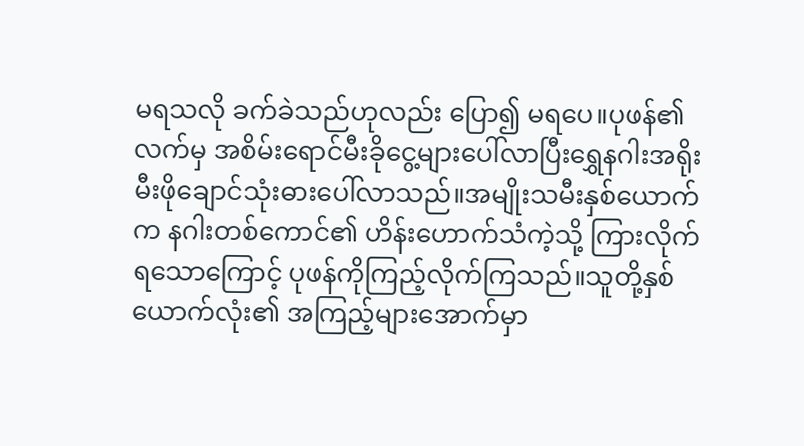မရသလို ခက်ခဲသည်ဟုလည်း ပြော၍ မရပေ။ပုဖန်၏လက်မှ အစိမ်းရောင်မီးခိုငွေ့များပေါ်လာပြီးရွှေနဂါးအရိုးမီးဖိုချောင်သုံးဓားပေါ်လာသည်။အမျိုးသမီးနှစ်ယောက်က နဂါးတစ်ကောင်၏ ဟိန်းဟောက်သံကဲ့သို့ ကြားလိုက်ရသောကြောင့် ပုဖန်ကိုကြည့်လိုက်ကြသည်။သူတို့နှစ်ယောက်လုံး၏ အကြည့်များအောက်မှာ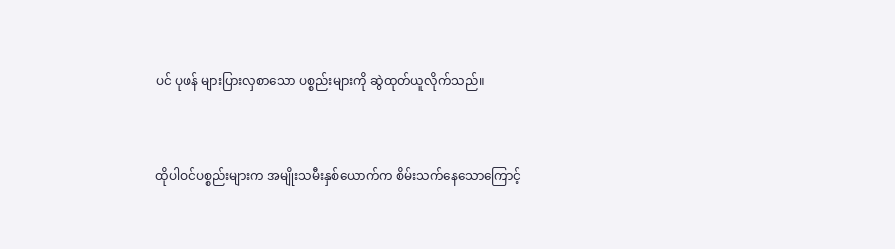ပင် ပုဖန် များပြားလှစာသော ပစ္စည်းများကို ဆွဲထုတ်ယူလိုက်သည်။


ထိုပါဝင်ပစ္စည်းများက အမျိုးသမီးနှစ်ယောက်က စိမ်းသက်နေသောကြောင့်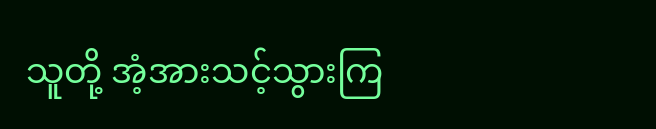သူတို့ အံ့အားသင့်သွားကြ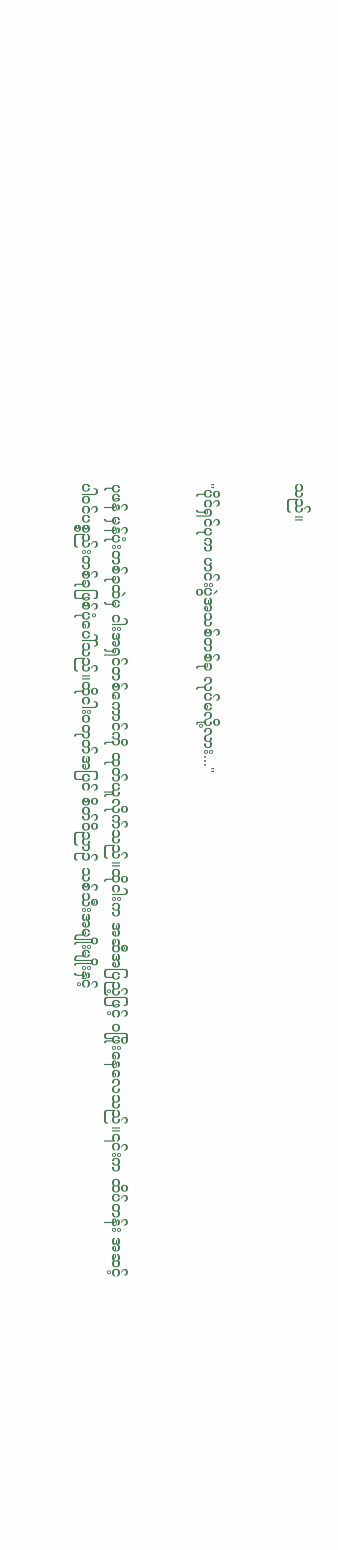သည်။


"ပိုင်ရှင်ပုက ဟင်းပွဲအသစ်တစ်ခု လုပ်မလို့လား..."


ပုဖန် မှန်ပုံးတစ်ခုထဲမှ ငါးအရှင်တစ်ကောင်ကို ထုတ်ယူလိုက်သည်။ထိုငါးက အဆီအပြည့်ဖြင့် ဝဖြိုးနေလေသည်။၎င်းက ထိပ်တန်း အဆင့် ပါဝင်ပစ္စည်းတစ်ခုဖြစ်ပုံပေါ်သည်။ထိုငါးဝတုတ်အပြင် စိတ်ဝိညာဉ် သစ်သီးအမျိုးမျိုးနှင့်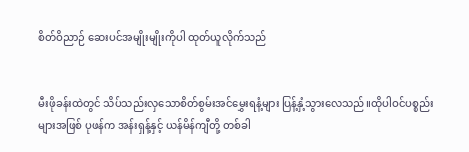စိတ်ဝိညာဉ် ဆေးပင်အမျိုးမျိုးကိုပါ ထုတ်ယူလိုက်သည်


မီးဖိုခန်းထဲတွင် သိပ်သည်းလှသောစိတ်စွမ်းအင်မွှေးရနံ့များ ပြန့်နှံ့သွားလေသည်။ထိုပါဝင်ပစ္စည်းများအဖြစ် ပုဖန်က အန်းရှန့်နှင့် ယန်မိန်ကျီတို့ တစ်ခါ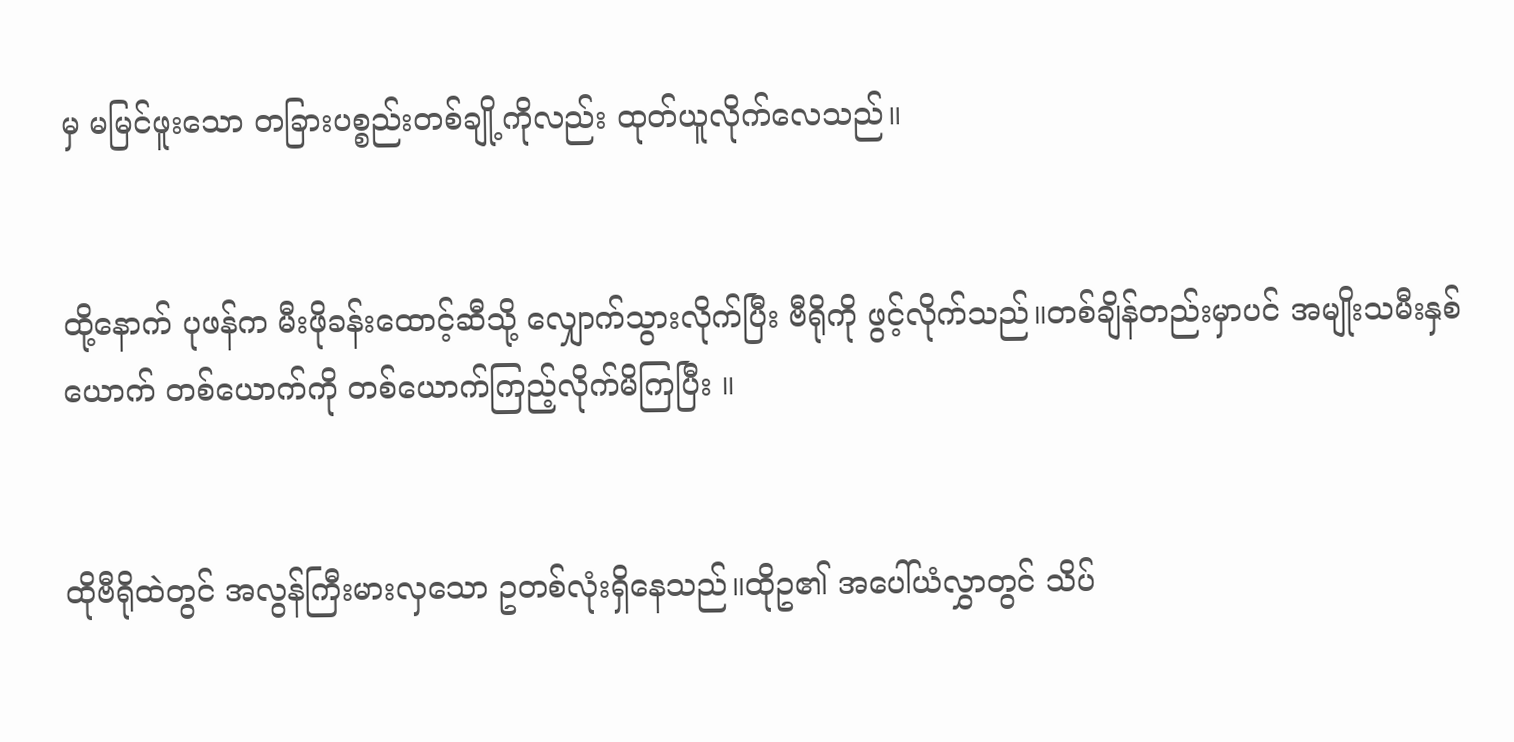မှ မမြင်ဖူးသော တခြားပစ္စည်းတစ်ချို့ကိုလည်း ထုတ်ယူလိုက်လေသည်။


ထို့နောက် ပုဖန်က မီးဖိုခန်းထောင့်ဆီသို့ လျှောက်သွားလိုက်ပြီး ဗီရိုကို ဖွင့်လိုက်သည်။တစ်ချိန်တည်းမှာပင် အမျိုးသမီးနှစ်ယောက် တစ်ယောက်ကို တစ်ယောက်ကြည့်လိုက်မိကြပြီး ။


ထိုဗီရိုထဲတွင် အလွန်ကြီးမားလှသော ဥတစ်လုံးရှိနေသည်။ထိုဥ၏ အပေါ်ယံလွှာတွင် သိပ်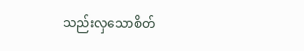သည်းလှသောစိတ်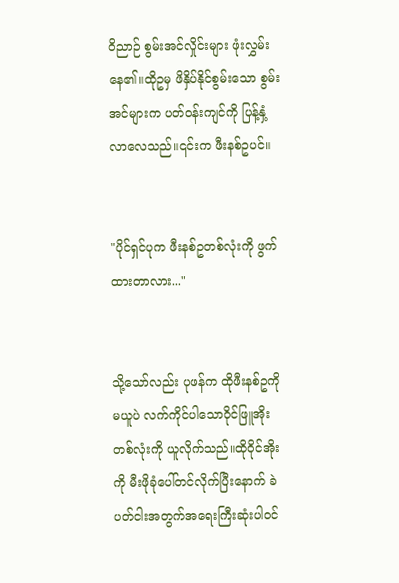ဝိညာဉ် စွမ်းအင်လှိုင်းများ ဖုံးလွှမ်းနေ၏။ထိုဥမှ ဖိနှိပ်နိုင်စွမ်းသော စွမ်းအင်များက ပတ်ဝန်းကျင်ကို ပြန့်နှံ့လာလေသည်။၎င်းက ဖီးနစ်ဥပင်။


"ပိုင်ရှင်ပုက ဖီးနစ်ဥတစ်လုံးကို ဖွက်ထားတာလား..."


သို့သော်လည်း ပုဖန်က ထိုဖီးနစ်ဥကို မယူပဲ လက်ကိုင်ပါသောဝိုင်ဖြူအိုးတစ်လုံးကို ယူလိုက်သည်။ထိုဝိုင်အိုးကို မီးဖိုခုံပေါ်တင်လိုက်ပြီးနောက် ခဲပတ်ငါးအတွက်အရေးကြီးဆုံးပါဝင်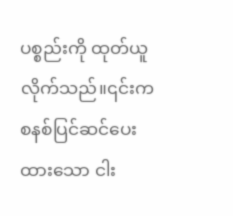ပစ္စည်းကို ထုတ်ယူလိုက်သည်။၎င်းက စနစ်ပြင်ဆင်ပေးထားသော ငါး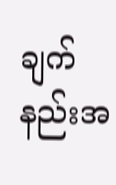ချက်နည်းအ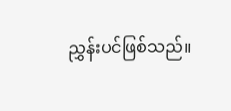ညွှန်းပင်ဖြစ်သည်။